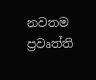නවතම ප්‍රවෘත්ති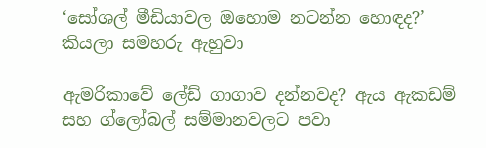‘සෝශල් මීඩියාවල ඔහොම නටන්න හොඳද?’ කියලා සමහරු ඇහුවා

ඇමරිකාවේ ලේඩ් ගාගාව දන්නවද? ඇය ඇකඩම් සහ ග්ලෝබල් සම්මානවලට පවා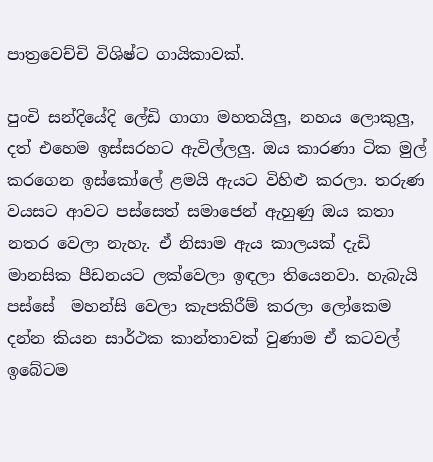පාත්‍රවෙච්චි විශිෂ්ට ගායිකාවක්.

පුංචි සන්දියේදි ලේඩි ගාගා මහතයිලු, නහය ලොකුලු, දත් එහෙම ඉස්සරහට ඇවිල්ලලු. ඔය කාරණා ටික මුල් කරගෙන ඉස්කෝලේ ළමයි ඇයට විහිළු කරලා. තරුණ වයසට ආවට පස්සෙත් සමාජෙන් ඇහුණු ඔය කතා නතර වෙලා නැහැ. ඒ නිසාම ඇය කාලයක් දැඩි මානසික පීඩනයට ලක්වෙලා ඉඳලා තියෙනවා. හැබැයි පස්සේ  මහන්සි වෙලා කැපකිරීම් කරලා ලෝකෙම දන්න කියන සාර්ථක කාන්තාවක් වුණාම ඒ කටවල් ඉබේටම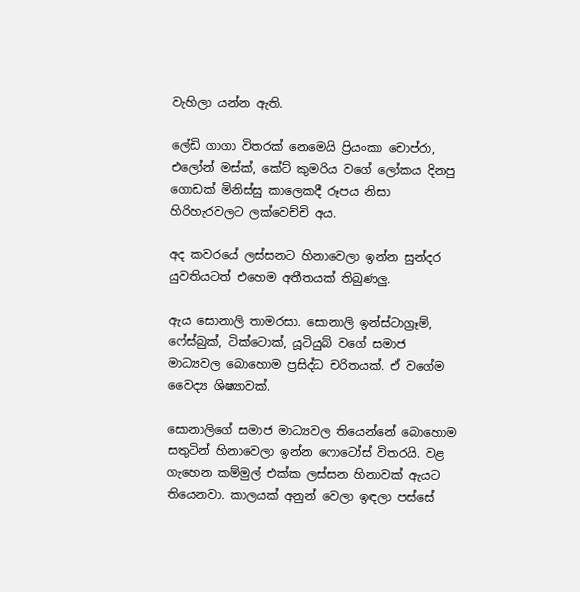වැහිලා යන්න ඇති.

ලේඩි ගාගා විතරක් නෙමෙයි ප්‍රියංකා චොප්රා, එලෝන් මස්ක්, කේට් කුමරිය වගේ ලෝකය දිනපු ගොඩක් මිනිස්සු කාලෙකදී රූපය නිසා හිරිහැරවලට ලක්වෙච්චි අය.

අද කවරයේ ලස්සනට හිනාවෙලා ඉන්න සුන්දර  යුවතියටත් එහෙම අතීතයක් තිබුණලු.

ඇය සොනාලි තාමරසා. සොනාලි ඉන්ස්ටාග්‍රෑම්, ෆේස්බුක්, ටික්ටොක්, යූටියුබ් වගේ සමාජ මාධ්‍යවල බොහොම ප්‍රසිද්ධ චරිතයක්. ඒ වගේම වෛද්‍ය ශිෂ්‍යාවක්.

සොනාලිගේ සමාජ මාධ්‍යවල තියෙන්නේ බොහොම සතුටින් හිනාවෙලා ඉන්න ෆොටෝස් විතරයි. වළ ගැහෙන කම්මුල් එක්ක ලස්සන හිනාවක් ඇයට තියෙනවා. කාලයක් අනුන් වෙලා ඉඳලා පස්සේ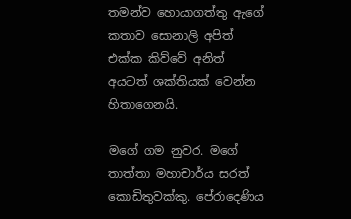තමන්ව හොයාගත්තු ඇගේ කතාව සොනාලි අපිත් එක්ක කිව්වේ අනිත් අයටත් ශක්තියක් වෙන්න හිතාගෙනයි.

මගේ ගම නුවර. මගේ තාත්තා මහාචාර්ය සරත් කොඩිතුවක්කු. පේරාදෙණිය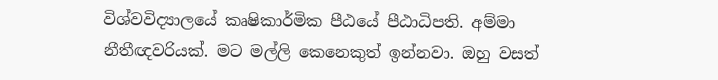විශ්වවිද්‍යාලයේ කෘෂිකාර්මික පීඨයේ පීඨාධිපති. අම්මා නීතීඥවරියක්. මට මල්ලි කෙනෙකුත් ඉන්නවා. ඔහු වසත්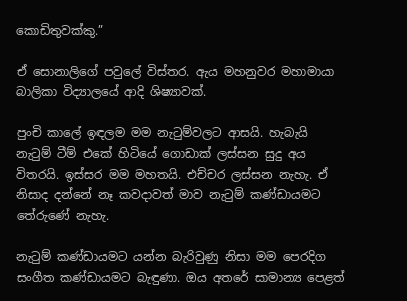කොඩිතුවක්කු.”

ඒ සොනාලිගේ පවුලේ විස්තර. ඇය මහනුවර මහාමායා බාලිකා විද්‍යාලයේ ආදි ශිෂ්‍යාවක්.

පුංචි කාලේ ඉඳලම මම නැටුම්වලට ආසයි. හැබැයි නැටුම් ටීම් එකේ හිටියේ ගොඩාක් ලස්සන සුදු අය විතරයි. ඉස්සර මම මහතයි. එච්චර ලස්සන නැහැ. ඒ නිසාද දන්නේ නෑ කවදාවත් මාව නැටුම් කණ්ඩායමට තේරුණේ නැහැ.

නැටුම් කණ්ඩායමට යන්න බැරිවුණු නිසා මම පෙරදිග සංගීත කණ්ඩායමට බැඳුණා. ඔය අතරේ සාමාන්‍ය පෙළත්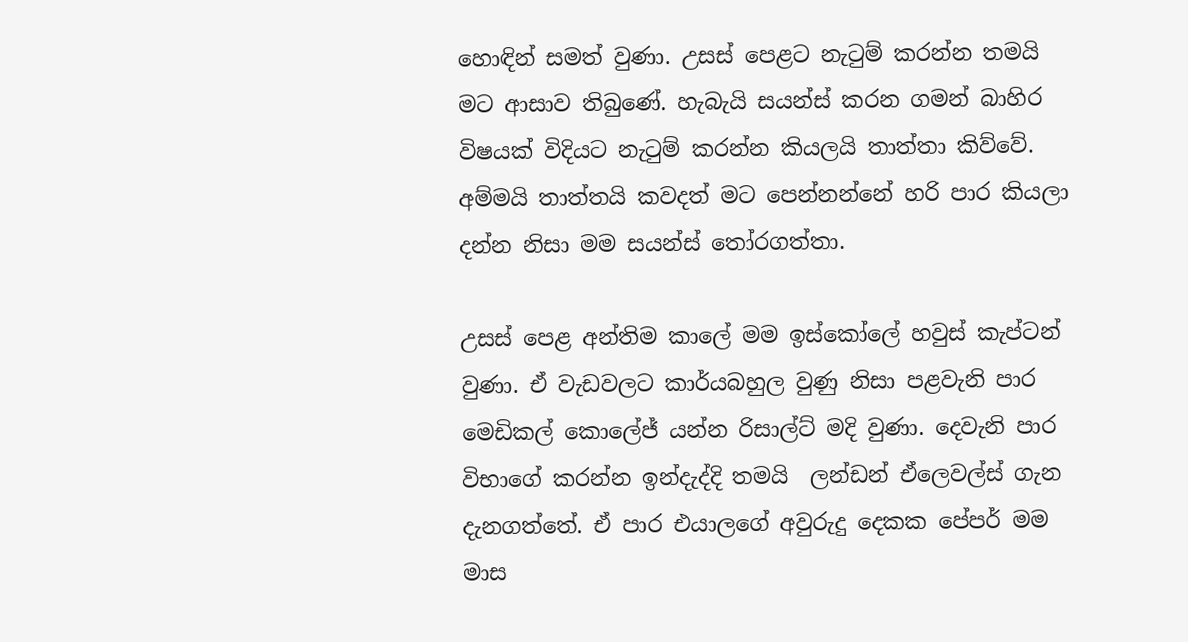හොඳින් සමත් වුණා. උසස් පෙළට නැටුම් කරන්න තමයි මට ආසාව තිබුණේ. හැබැයි සයන්ස් කරන ගමන් බාහිර විෂයක් විදියට නැටුම් කරන්න කියලයි තාත්තා කිව්වේ. අම්මයි තාත්තයි කවදත් මට පෙන්නන්නේ හරි පාර කියලා දන්න නිසා මම සයන්ස් තෝරගත්තා.

උසස් පෙළ අන්තිම කාලේ මම ඉස්කෝලේ හවුස් කැප්ටන් වුණා. ඒ වැඩවලට කාර්යබහුල වුණු නිසා පළවැනි පාර මෙඩිකල් කොලේජ් යන්න රිසාල්ට් මදි වුණා. දෙවැනි පාර විභාගේ කරන්න ඉන්දැද්දි තමයි  ලන්ඩන් ඒලෙවල්ස් ගැන දැනගත්තේ. ඒ පාර එයාලගේ අවුරුදු දෙකක පේපර් මම මාස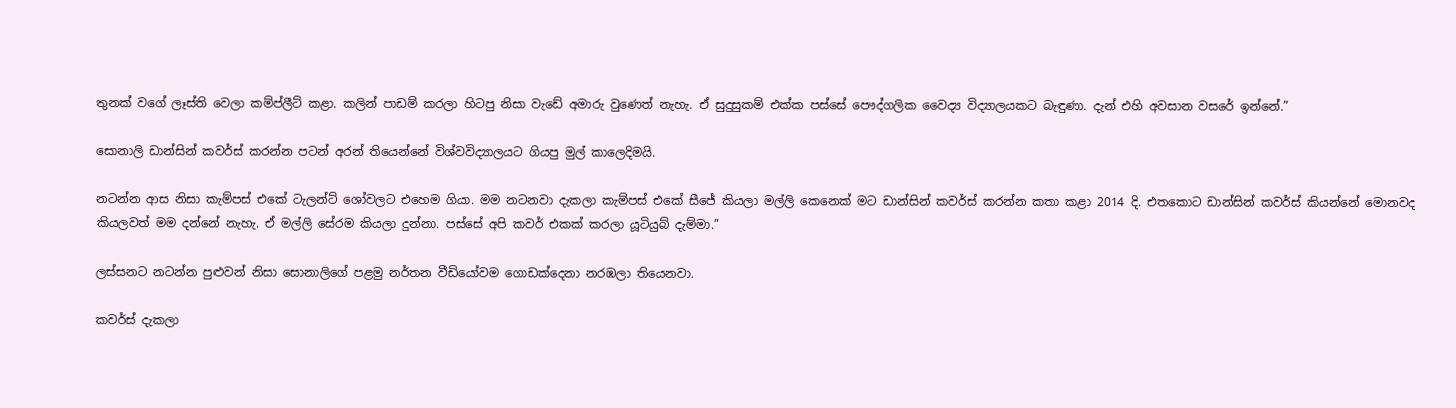තුනක් වගේ ලෑස්ති වෙලා කම්ප්ලීට් කළා. කලින් පාඩම් කරලා හිටපු නිසා වැඩේ අමාරු වු‍ණෙත් නැහැ. ඒ සුදුසුකම් එක්ක පස්සේ පෞද්ගලික වෛද්‍ය විද්‍යාලයකට බැඳුණා. දැන් එහි අවසාන වසරේ ඉන්නේ.”

සොනාලි ඩාන්සින් කවර්ස් කරන්න පටන් අරන් තියෙන්නේ විශ්වවිද්‍යාලයට ගියපු මුල් කාලෙදිමයි.

නටන්න ආස නිසා කැම්පස් එකේ ටැලන්ට් ශෝවලට එහෙම ගියා. මම නටනවා දැකලා කැම්පස් එකේ සීජේ කියලා මල්ලි කෙනෙක් මට ඩාන්සින් කවර්ස් කරන්න කතා කළා 2014 දි. එතකොට ඩාන්සින් කවර්ස් කියන්නේ මොනවද කියලවත් මම දන්නේ නැහැ. ඒ මල්ලි සේරම කියලා දුන්නා. පස්සේ අපි කවර් එකක් කරලා යූටියුබ් දැම්මා.”

ලස්සනට නටන්න පුළුවන් නිසා සොනාලිගේ පළමු නර්තන වීඩියෝවම ගොඩක්දෙනා නරඹලා තියෙනවා.

කවර්ස් දැකලා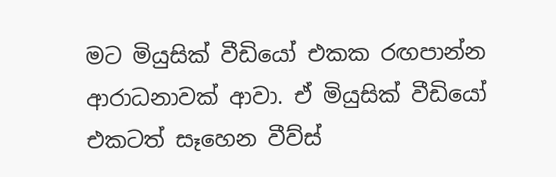මට මියුසික් වීඩියෝ එකක රඟපාන්න ආරාධනාවක් ආවා. ඒ මියුසික් වීඩියෝ එකටත් සෑහෙන වීව්ස්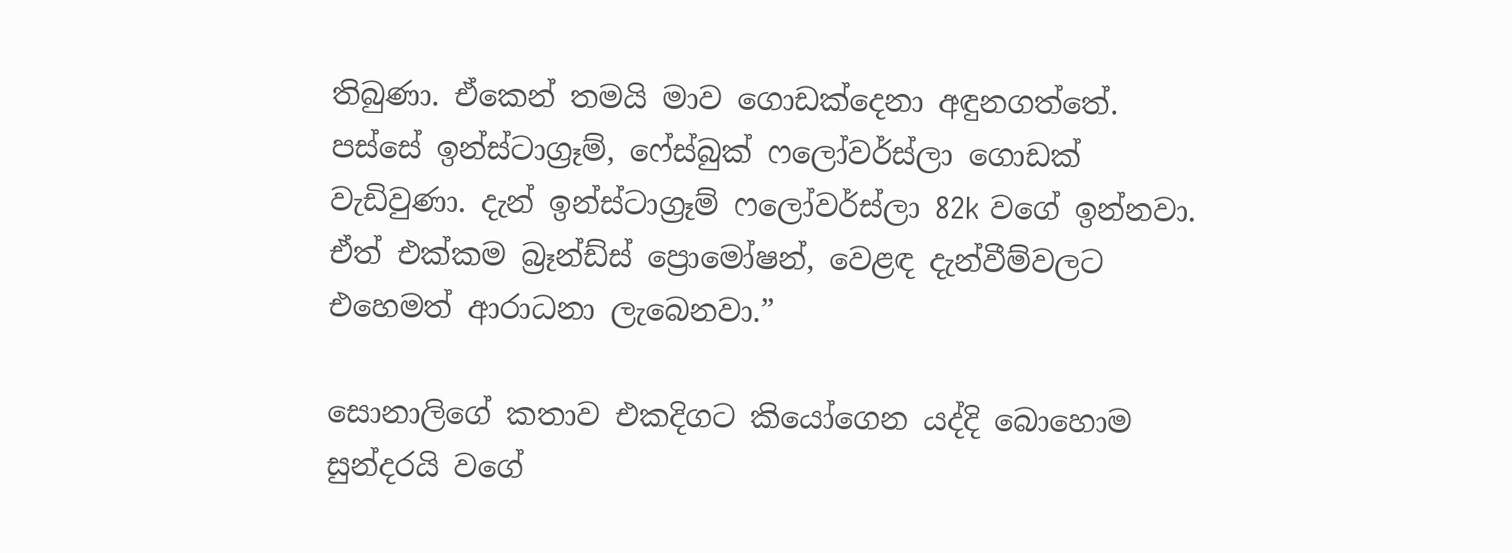තිබුණා. ඒකෙන් තමයි මාව ගොඩක්දෙනා අඳුනගත්තේ. පස්සේ ඉන්ස්ටාග්‍රෑම්, ෆේස්බුක් ෆලෝවර්ස්ලා ගොඩක් වැඩිවුණා. දැන් ඉන්ස්ටාග්‍රෑම් ෆලෝවර්ස්ලා 82k වගේ ඉන්නවා. ඒත් එක්කම බ්‍රෑන්ඩ්ස් ප්‍රොමෝෂන්, වෙළඳ දැන්වීම්වලට එහෙමත් ආරාධනා ලැබෙනවා.”

සොනාලිගේ කතාව එකදිගට කියෝගෙන යද්දි බොහොම සුන්දරයි වගේ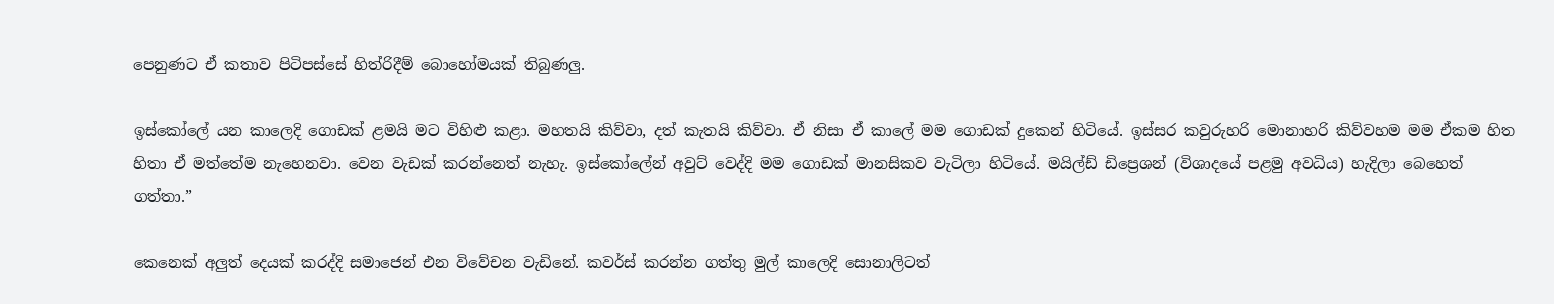පෙනුණට ඒ කතාව පිටිපස්සේ හිත්රිදීම් බොහෝමයක් තිබුණලු.

ඉස්කෝලේ යන කාලෙදි ගොඩක් ළමයි මට විහිළු කළා. මහතයි කිව්වා, දත් කැතයි කිව්වා. ඒ නිසා ඒ කාලේ මම ගොඩක් දුකෙන් හිටියේ. ඉස්සර කවුරුහරි මොනාහරි කිව්වහම මම ඒකම හිත හිතා ඒ මත්තේම නැහෙනවා. වෙන වැඩක් කරන්නෙත් නැහැ. ඉස්කෝලේන් අවුට් වෙද්දි මම ගොඩක් මානසිකව වැටිලා හිටියේ. මයිල්ඩ් ඩිප්‍රෙශන් (විශාදයේ පළමු අවධිය) හැදිලා බෙහෙත් ගත්තා.”

කෙනෙක් අලුත් දෙයක් කරද්දි සමාජෙන් එන විවේචන වැඩිනේ. කවර්ස් කරන්න ගත්තු මුල් කාලෙදි සොනාලිටත්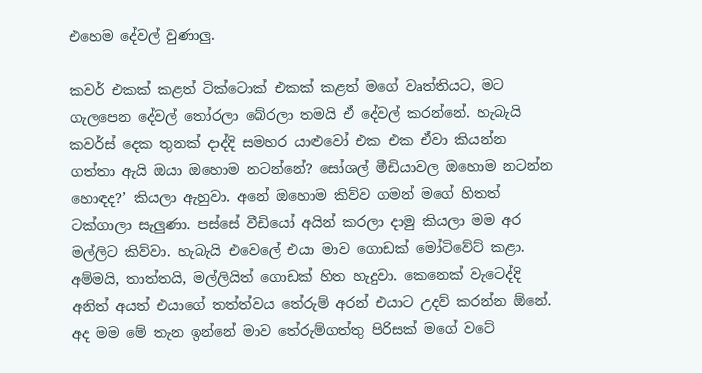එහෙම දේවල් වුණාලු.

කවර් එකක් කළත් ටික්ටොක් එකක් කළත් මගේ වෘත්තියට, මට ගැලපෙන දේවල් තෝරලා බේරලා තමයි ඒ දේවල් කරන්නේ. හැබැයි කවර්ස් දෙක තුනක් දාද්දි සමහර යාළුවෝ එක එක ඒවා කියන්න ගත්තා ඇයි ඔයා ඔහොම නටන්නේ? සෝශල් මීඩියාවල ඔහොම නටන්න හොඳද?’ කියලා ඇහුවා. අනේ ඔහොම කිව්ව ගමන් මගේ හිතත් ටක්ගාලා සැලුණා. පස්සේ වීඩියෝ අයින් කරලා දාමු කියලා මම අර මල්ලිට කිව්වා. හැබැයි එවෙලේ එයා මාව ගොඩක් මෝටිවේට් කළා. අම්මයි, තාත්තයි, මල්ලියිත් ගොඩක් හිත හැදුවා. කෙනෙක් වැටෙද්දි අනිත් අයත් එයාගේ තත්ත්වය තේරුම් අරන් එයාට උදව් කරන්න ඕනේ. අද මම මේ තැන ඉන්නේ මාව තේරුම්ගත්තු පිරිසක් මගේ වටේ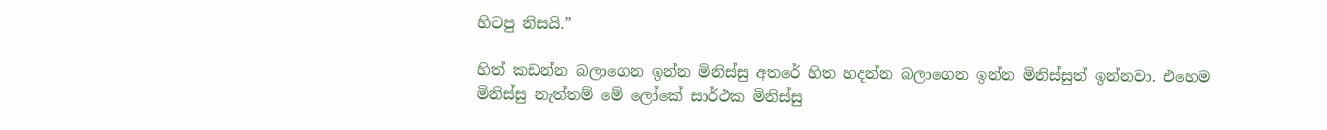හිටපු නිසයි.”

හිත් කඩන්න බලාගෙන ඉන්න මිනිස්සු අතරේ හිත හදන්න බලාගෙන ඉන්න මිනිස්සුත් ඉන්නවා. එහෙම මිනිස්සු නැත්තම් මේ ලෝකේ සාර්ථක මිනිස්සු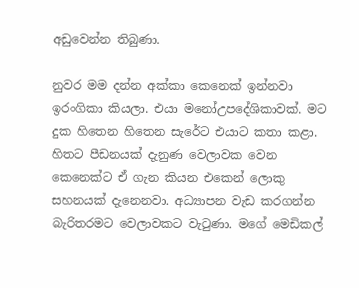අඩුවෙන්න තිබුණා.

නුවර මම දන්න අක්කා කෙනෙක් ඉන්නවා ඉරංගිකා කියලා. එයා මනෝඋපදේශිකාවක්. මට දුක හිතෙන හිතෙන සැරේට එයාට කතා කළා. හිතට පීඩනයක් දැනුණ වෙලාවක වෙන කෙනෙක්ට ඒ ගැන කියන එකෙන් ලොකු සහනයක් දැනෙනවා. අධ්‍යාපන වැඩ කරගන්න බැරිතරමට වෙලාවකට වැටුණා. මගේ මෙඩිකල්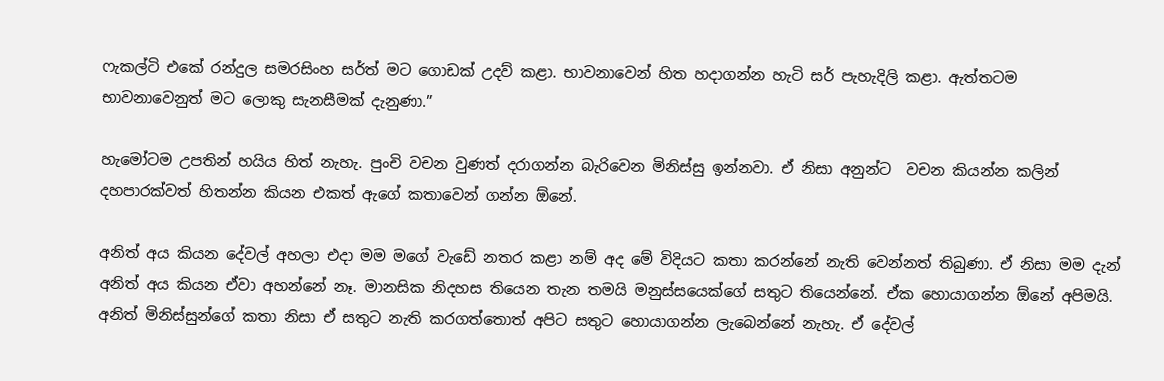ෆැකල්ටි එකේ රන්දුල සමරසිංහ සර්ත් මට ගොඩක් උදව් කළා. භාවනාවෙන් හිත හදාගන්න හැටි සර් පැහැදිලි කළා. ඇත්තටම භාවනාවෙනුත් මට ලොකු සැනසීමක් දැනුණා.”

හැමෝටම උපතින් හයිය හිත් නැහැ. පුංචි වචන වුණත් දරාගන්න බැරිවෙන මිනිස්සු ඉන්නවා. ඒ නිසා අනුන්ට  වචන කියන්න කලින් දහපාරක්වත් හිතන්න කියන එකත් ඇගේ කතාවෙන් ගන්න ඕනේ.

අනිත් අය කියන දේවල් අහලා එදා මම මගේ වැඩේ නතර කළා නම් අද මේ විදියට කතා කරන්නේ නැති වෙන්නත් තිබුණා. ඒ නිසා මම දැන් අනිත් අය කියන ඒවා අහන්නේ නෑ. මානසික නිදහස තියෙන තැන තමයි මනුස්සයෙක්ගේ සතුට තියෙන්නේ. ඒක හොයාගන්න ඕනේ අපිමයි. අනිත් මිනිස්සුන්ගේ කතා නිසා ඒ සතුට නැති කරගත්තොත් අපිට සතුට හොයාගන්න ලැබෙන්නේ නැහැ. ඒ දේවල්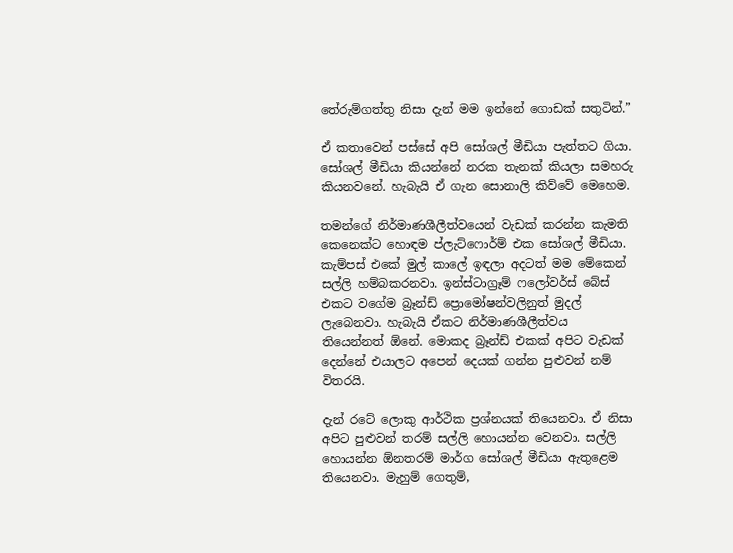තේරුම්ගත්තු නිසා දැන් මම ඉන්නේ ගොඩක් සතුටින්.”

ඒ කතාවෙන් පස්සේ අපි සෝශල් මීඩියා පැත්තට ගියා. සෝශල් මීඩියා කියන්නේ නරක තැනක් කියලා සමහරු කියනවනේ. හැබැයි ඒ ගැන සොනාලි කිව්වේ මෙහෙම.

තමන්ගේ නිර්මාණශීලීත්වයෙන් වැඩක් කරන්න කැමති  කෙනෙක්ට හොඳම ප්ලැට්ෆොර්ම් එක සෝශල් මීඩියා. කැම්පස් එකේ මුල් කාලේ ඉඳලා අදටත් මම මේකෙන් සල්ලි හම්බකරනවා. ඉන්ස්ටාග්‍රෑම් ෆලෝවර්ස් බේස් එකට වගේම බ්‍රෑන්ඩ් ප්‍රොමෝෂන්වලිනුත් මුදල් ලැබෙනවා. හැබැයි ඒකට නිර්මාණශීලීත්වය තියෙන්නත් ඕනේ. මොකද බ්‍රෑන්ඩ් එකක් අපිට වැඩක් දෙන්නේ එයාලට අපෙන් දෙයක් ගන්න පුළුවන් නම් විතරයි.

දැන් රටේ ලොකු ආර්ථික ප්‍රශ්නයක් තියෙනවා. ඒ නිසා අපිට පුළුවන් තරම් සල්ලි හොයන්න වෙනවා. සල්ලි හොයන්න ඕනතරම් මාර්ග සෝශල් මීඩියා ඇතුළෙම තියෙනවා. මැහුම් ගෙතුම්,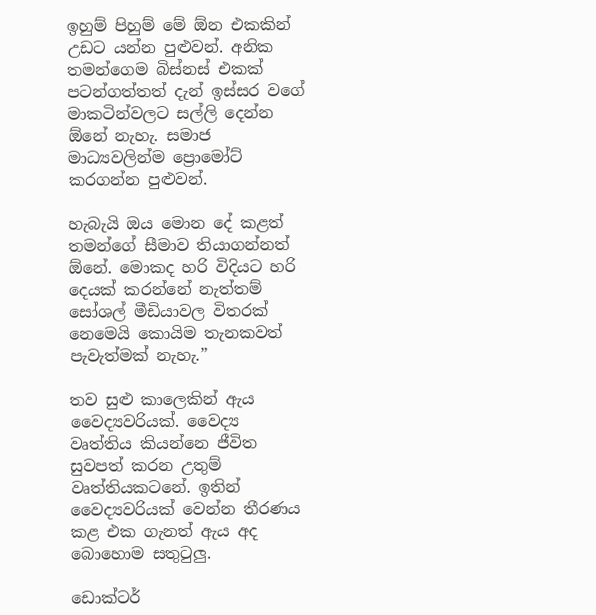ඉහුම් පිහුම් මේ ඕන එකකින් උඩට යන්න පුළුවන්. අනික තමන්ගෙම බිස්නස් එකක් පටන්ගත්තත් දැන් ඉස්සර වගේ මාකටින්වලට සල්ලි දෙන්න ඕනේ නැහැ. සමාජ මාධ්‍යවලින්ම ප්‍රොමෝට් කරගන්න පුළුවන්.

හැබැයි ඔය මොන දේ කළත් තමන්ගේ සීමාව තියාගන්නත් ඕනේ. මොකද හරි විදියට හරි දෙයක් කරන්නේ නැත්තම් සෝශල් මීඩියාවල විතරක් නෙමෙයි කොයිම තැනකවත් පැවැත්මක් නැහැ.”

තව සුළු කාලෙකින් ඇය වෛද්‍යවරියක්. වෛද්‍ය වෘත්තිය කියන්නෙ ජීවිත සුවපත් කරන උතුම් වෘත්තියකටනේ. ඉතින් වෛද්‍යවරියක් වෙන්න තීරණය කළ එක ගැනත් ඇය අද බොහොම සතුටුලු.

ඩොක්ටර්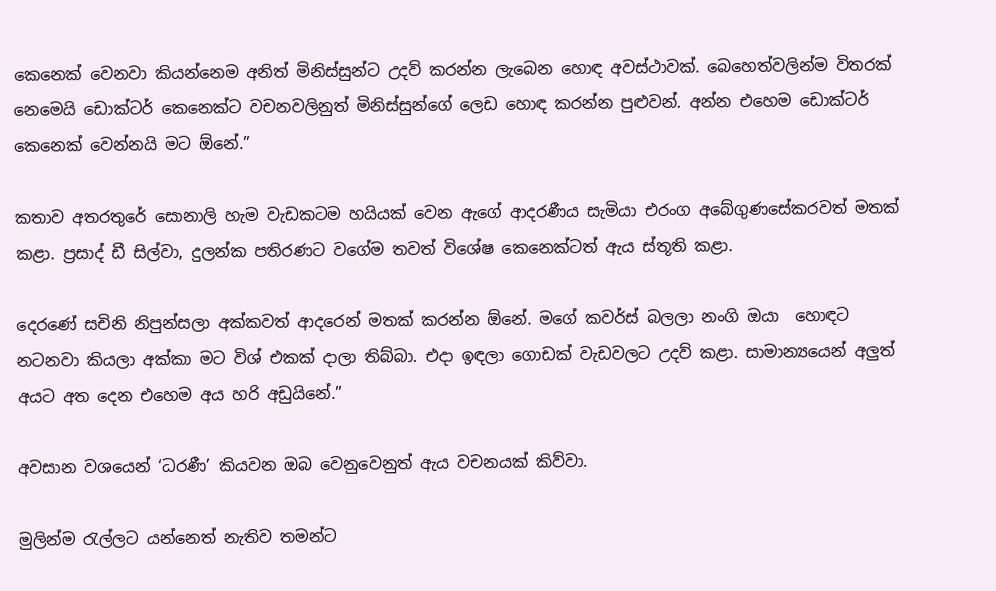කෙනෙක් වෙනවා කියන්නෙම අනිත් මිනිස්සුන්ට උදව් කරන්න ලැබෙන හොඳ අවස්ථාවක්. බෙහෙත්වලින්ම විතරක් නෙමෙයි ඩොක්ටර් කෙනෙක්ට වචනවලිනුත් මිනිස්සුන්ගේ ලෙඩ හොඳ කරන්න පුළුවන්. අන්න එහෙම ඩොක්ටර් කෙනෙක් වෙන්නයි මට ඕනේ.”

කතාව අතරතුරේ සොනාලි හැම වැඩකටම හයියක් වෙන ඇගේ ආදරණීය සැමියා එරංග අබේගුණසේකරවත් මතක් කළා. ප්‍රසාද් ඩී සිල්වා, දුලන්ක පතිරණට වගේම තවත් විශේෂ කෙනෙක්ටත් ඇය ස්තූති කළා.

දෙරණේ සචිනි නිපුන්සලා අක්කවත් ආදරෙන් මතක් කරන්න ඕනේ. මගේ කවර්ස් බලලා නංගි ඔයා  හොඳට නටනවා කියලා අක්කා මට විශ් එකක් දාලා තිබ්බා. එදා ඉඳලා ගොඩක් වැඩවලට උදව් කළා. සාමාන්‍යයෙන් අලුත් අයට අත දෙන එහෙම අය හරි අඩුයිනේ.”

අවසාන වශයෙන් ‘ධරණී’ කියවන ඔබ වෙනුවෙනුත් ඇය වචනයක් කිව්වා.

මුලින්ම රැල්ලට යන්නෙත් නැතිව තමන්ට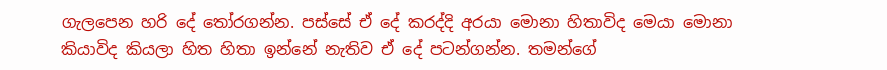ගැලපෙන හරි දේ තෝරගන්න. පස්සේ ඒ දේ කරද්දි අරයා මොනා හිතාවිද මෙයා මොනා කියාවිද කියලා හිත හිතා ඉන්නේ නැතිව ඒ දේ පටන්ගන්න. තමන්ගේ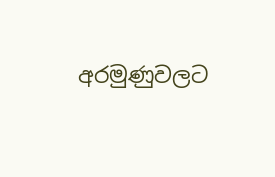අරමුණුවලට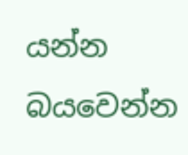යන්න බයවෙන්න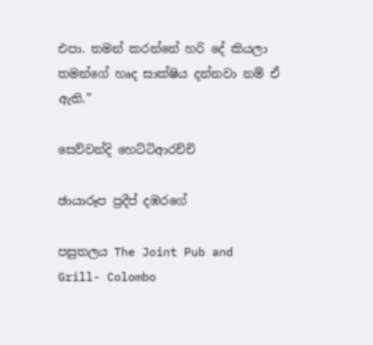එපා. තමන් කරන්නේ හරි දේ කියලා තමන්ගේ හෘද සාක්ෂිය දන්නවා නම් ඒ ඇති.”

සෙව්වන්දි හෙට්ටිආරච්චි

ඡායාරූප ප්‍රදීප් දඹරගේ

පසුතලය The Joint Pub and Grill- Colombo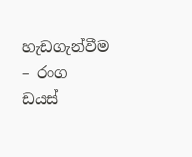හැඩගැන්වීම – රංග ඩයස්